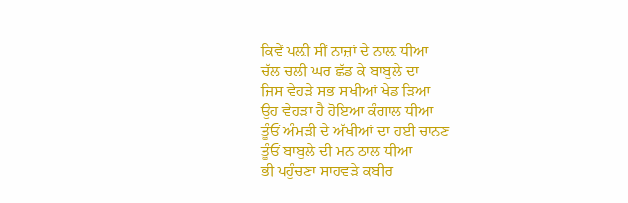ਕਿਵੇਂ ਪਲ਼ੀ ਸੀਂ ਨਾਜ਼ਾਂ ਦੇ ਨਾਲ਼ ਧੀਆ
ਚੱਲ ਚਲੀ ਘਰ ਛੱਡ ਕੇ ਬਾਬੁਲੇ ਦਾ
ਜਿਸ ਵੇਹੜੇ ਸਭ ਸਖੀਆਂ ਖੇਡ ੜਿਆ
ਉਹ ਵੇਹੜਾ ਹੈ ਹੋਇਆ ਕੰਗਾਲ ਧੀਆ
ਤੂੰਓਂ ਅੰਮੜੀ ਦੇ ਅੱਖੀਆਂ ਦਾ ਹਈ ਚਾਨਣ
ਤੂੰਓਂ ਬਾਬੁਲੇ ਦੀ ਮਨ ਠਾਲ ਧੀਆ
ਭੀ ਪਹੁੰਚਣਾ ਸਾਹਵੜੇ ਕਬੀਰ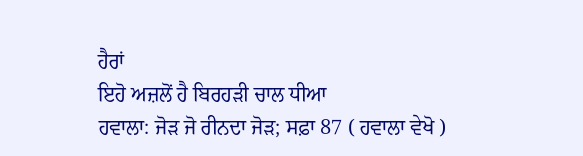ਹੈਰਾਂ
ਇਹੋ ਅਜ਼ਲੋਂ ਹੈ ਬਿਰਹੜੀ ਚਾਲ ਧੀਆ
ਹਵਾਲਾ: ਜੋੜ ਜੋ ਰੀਨਦਾ ਜੋੜ; ਸਫ਼ਾ 87 ( ਹਵਾਲਾ ਵੇਖੋ )